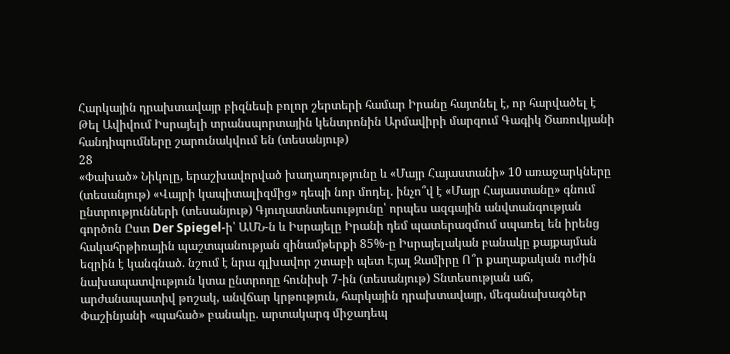Հարկային դրախտավայր բիզնեսի բոլոր շերտերի համար Իրանը հայտնել է, որ հարվածել է Թել Ավիվում Իսրայելի տրանսպորտային կենտրոնին Արմավիրի մարզում Գագիկ Ծառուկյանի հանդիպումները շարունակվում են (տեսանյութ)
28
«Փախած» Նիկոլը, երաշխավորված խաղաղությունը և «Մայր Հայաստանի» 10 առաջարկները (տեսանյութ) «Վայրի կապիտալիզմից» դեպի նոր մոդել. ինչո՞վ է «Մայր Հայաստանը» գնում ընտրությունների (տեսանյութ) Գյուղատնտեսությունը՝ որպես ազգային անվտանգության գործոն Ըստ Der Spiegel-ի՝ ԱՄՆ-ն և Իսրայելը Իրանի դեմ պատերազմում սպառել են իրենց հակահրթիռային պաշտպանության զինամթերքի 85%-ը Իսրայելական բանակը քայքայման եզրին է կանգնած. նշում է նրա գլխավոր շտաբի պետ Էյալ Զամիրը Ո՞ր քաղաքական ուժին նախապատվություն կտա ընտրողը հունիսի 7-ին (տեսանյութ) Տնտեսության աճ, արժանապատիվ թոշակ, անվճար կրթություն, հարկային դրախտավայր, մեգանախագծեր Փաշինյանի «պահած» բանակը. արտակարգ միջադեպ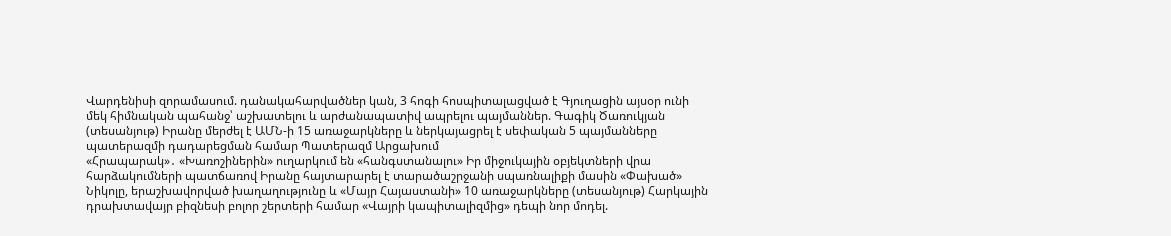Վարդենիսի զորամասում. դանակահարվածներ կան, 3 հոգի հոսպիտալացված է Գյուղացին այսօր ունի մեկ հիմնական պահանջ՝ աշխատելու և արժանապատիվ ապրելու պայմաններ. Գագիկ Ծառուկյան (տեսանյութ) Իրանը մերժել է ԱՄՆ-ի 15 առաջարկները և ներկայացրել է սեփական 5 պայմանները պատերազմի դադարեցման համար Պատերազմ Արցախում
«Հրապարակ»․ «Խառոշիներին» ուղարկում են «հանգստանալու» Իր միջուկային օբյեկտների վրա հարձակումների պատճառով Իրանը հայտարարել է տարածաշրջանի սպառնալիքի մասին «Փախած» Նիկոլը, երաշխավորված խաղաղությունը և «Մայր Հայաստանի» 10 առաջարկները (տեսանյութ) Հարկային դրախտավայր բիզնեսի բոլոր շերտերի համար «Վայրի կապիտալիզմից» դեպի նոր մոդել.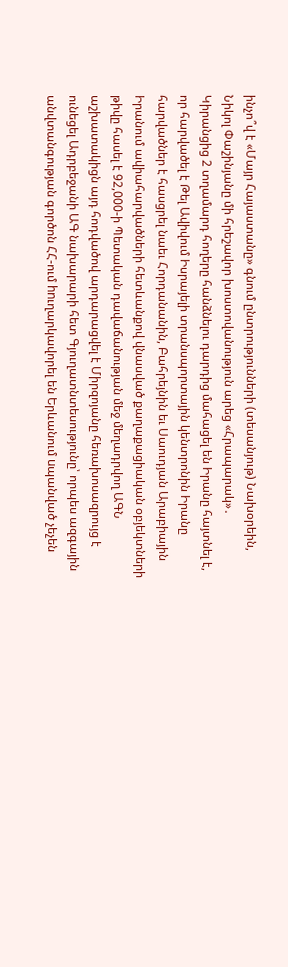ինչո՞վ է «Մայր Հայաստանը» գնում ընտրությունների (տեսանյութ) Նախօրեին, Նիկոլ Փաշինյանը մի հրեշավոր խոստովանություն արեց «Հրապարակ»․ Կիրանցից 2 տղամարդ հողերը հանձնելու դարդից մահացել են Իրանը հայտնել է, որ հարվածել է Թել Ավիվում Իսրայելի տրանսպորտային կենտրոնին Իրանը հարվածներ է հասցրել նաեւ Հորդանանին, Բահրեյնին եւ Սաուդյան Արաբիային Իրանում ավիահարվածների հետևանքով վնասված քաղաքացիական օբյեկտների թիվը հասել է 92,000-ի Պետական դավաճանության մեջ մեղադրվող ԱԳՆ աշխատակիցն այդ հոդվածով արդարացվել է Միրզոյանը հեռախոսազրույց է ունեցել Ադրբեջանի ԱԳ նախարարի հետ Գյուղատնտեսությունը՝ որպես ազգային անվտանգության գործոն ՀՀ-ում hnւղարկավորել են Երևանում uպանված չեչեն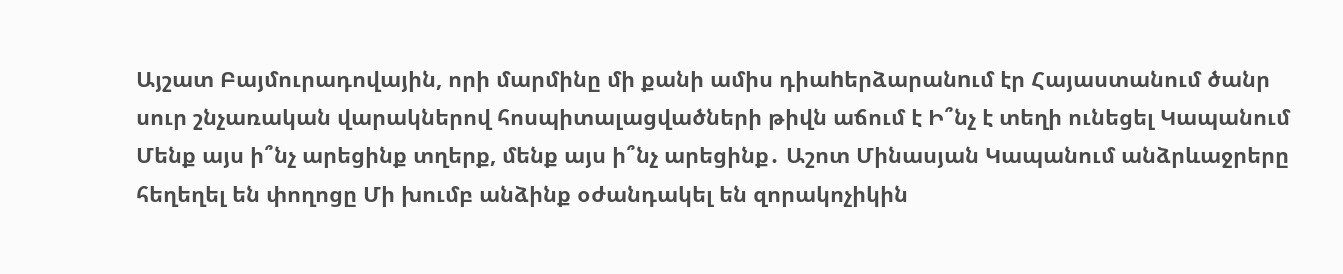Այշատ Բայմուրադովային, որի մարմինը մի քանի ամիս դիաhերձարանnւմ էր Հայաստանում ծանր սուր շնչառական վարակներով հոսպիտալացվածների թիվն աճում է Ի՞նչ է տեղի ունեցել Կապանում Մենք այս ի՞նչ արեցինք տղերք, մենք այս ի՞նչ արեցինք․ Աշոտ Մինասյան Կապանում անձրևաջրերը հեղեղել են փողոցը Մի խումբ անձինք օժանդակել են զորակոչիկին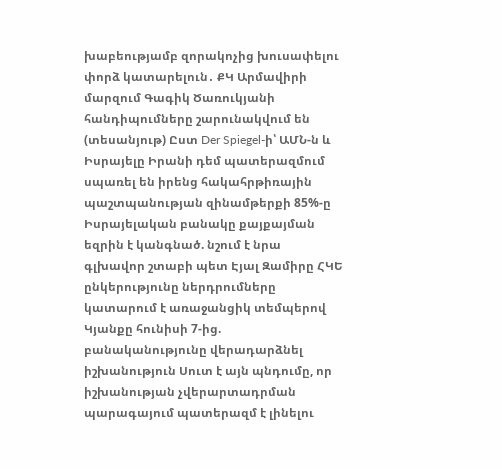խաբեությամբ զորակոչից խուսափելու փորձ կատարելուն․ ՔԿ Արմավիրի մարզում Գագիկ Ծառուկյանի հանդիպումները շարունակվում են (տեսանյութ) Ըստ Der Spiegel-ի՝ ԱՄՆ-ն և Իսրայելը Իրանի դեմ պատերազմում սպառել են իրենց հակահրթիռային պաշտպանության զինամթերքի 85%-ը Իսրայելական բանակը քայքայման եզրին է կանգնած. նշում է նրա գլխավոր շտաբի պետ Էյալ Զամիրը ՀԿԵ ընկերությունը ներդրումները կատարում է առաջանցիկ տեմպերով Կյանքը հունիսի 7-ից. բանականությունը վերադարձնել իշխանություն Սուտ է այն պնդումը, որ իշխանության չվերարտադրման պարագայում պատերազմ է լինելու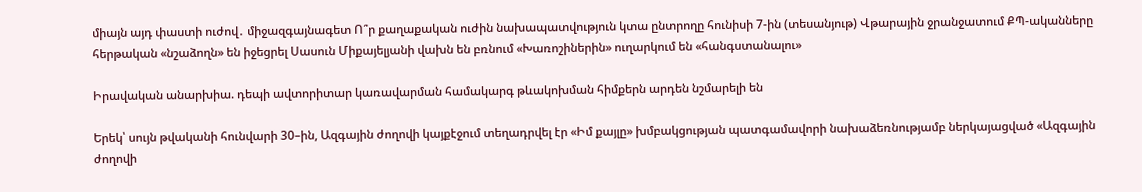միայն այդ փաստի ուժով․ միջազգայնագետ Ո՞ր քաղաքական ուժին նախապատվություն կտա ընտրողը հունիսի 7-ին (տեսանյութ) Վթարային ջրանջատում ՔՊ-ականները հերթական «նշաձողն» են իջեցրել Սասուն Միքայելյանի վախն են բռնում «Խառոշիներին» ուղարկում են «հանգստանալու»

Իրավական անարխիա. դեպի ավտորիտար կառավարման համակարգ թևակոխման հիմքերն արդեն նշմարելի են

Երեկ՝ սույն թվականի հունվարի 30–ին, Ազգային ժողովի կայքէջում տեղադրվել էր «Իմ քայլը» խմբակցության պատգամավորի նախաձեռնությամբ ներկայացված «Ազգային ժողովի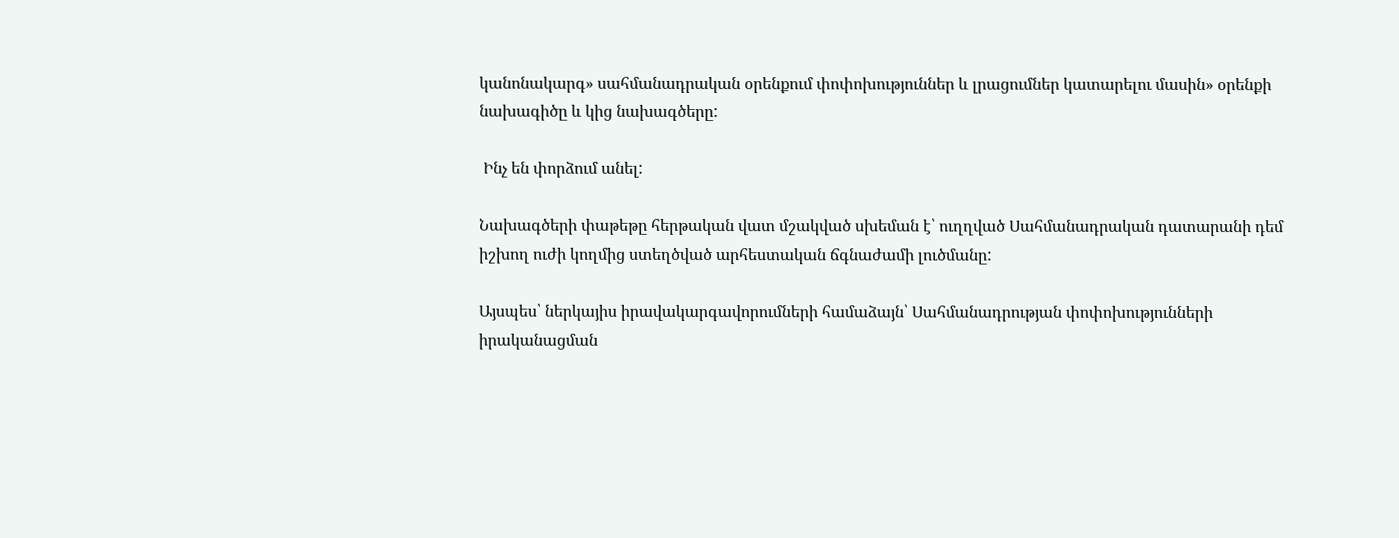կանոնակարգ» սահմանադրական օրենքում փոփոխություններ և լրացումներ կատարելու մասին» օրենքի նախագիծը և կից նախագծերը:

 Ինչ են փորձում անել:

Նախագծերի փաթեթը հերթական վատ մշակված սխեման է՝ ուղղված Սահմանադրական դատարանի դեմ իշխող ուժի կողմից ստեղծված արհեստական ճգնաժամի լուծմանը:

Այսպես՝ ներկայիս իրավակարգավորումների համաձայն՝ Սահմանադրության փոփոխությունների իրականացման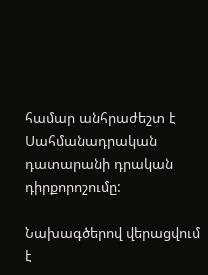համար անհրաժեշտ է Սահմանադրական դատարանի դրական դիրքորոշումը:

Նախագծերով վերացվում է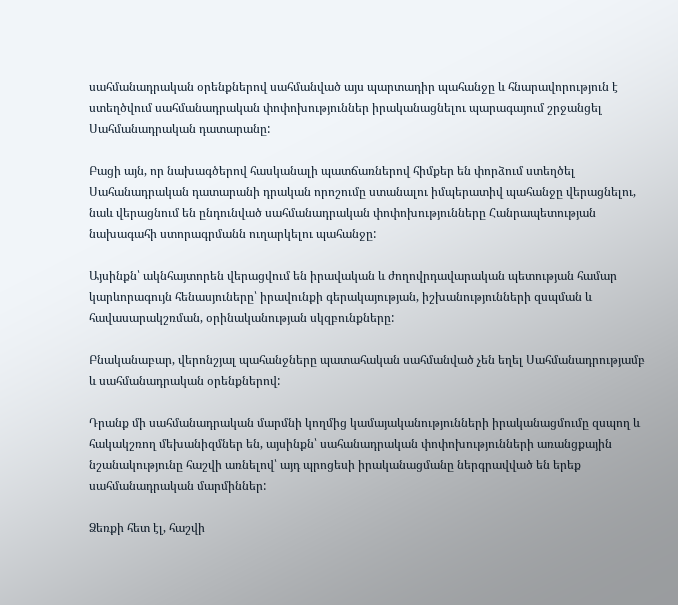սահմանադրական օրենքներով սահմանված այս պարտադիր պահանջը և հնարավորություն է ստեղծվում սահմանադրական փոփոխություններ իրականացնելու պարագայում շրջանցել Սահմանադրական դատարանը:

Բացի այն, որ նախագծերով հասկանալի պատճառներով հիմքեր են փորձում ստեղծել Սահանադրական դատարանի դրական որոշումը ստանալու իմպերատիվ պահանջը վերացնելու, նաև վերացնում են ընդունված սահմանադրական փոփոխությունները Հանրապետության նախագահի ստորագրմանն ուղարկելու պահանջը:

Այսինքն՝ ակնհայտորեն վերացվում են իրավական և ժողովրդավարական պետության համար կարևորագույն հենասյուները՝ իրավունքի գերակայության, իշխանությունների զսպման և հավասարակշռման, օրինականության սկզբունքները:

Բնականաբար, վերոնշյալ պահանջները պատահական սահմանված չեն եղել Սահմանադրությամբ և սահմանադրական օրենքներով:

Դրանք մի սահմանադրական մարմնի կողմից կամայականությունների իրականացմումը զսպող և հակակշռող մեխանիզմներ են, այսինքն՝ սահանադրական փոփոխությունների առանցքային նշանակությունը հաշվի առնելով՝ այդ պրոցեսի իրականացմանը ներգրավված են երեք սահմանադրական մարմիններ:

Ձեռքի հետ էլ, հաշվի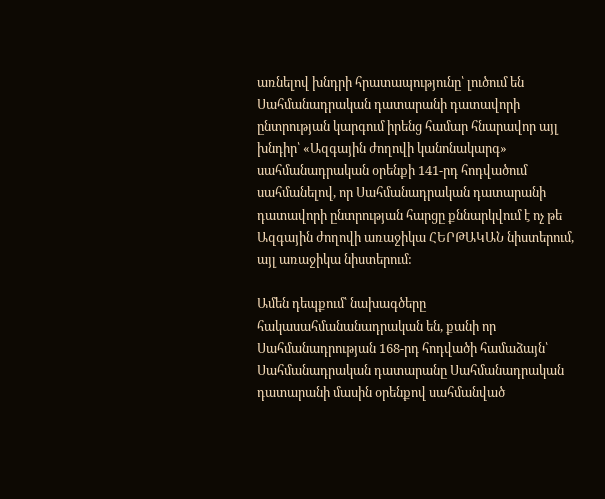առնելով խնդրի հրատապությունը՝ լուծում են Սահմանադրական դատարանի դատավորի ընտրության կարգում իրենց համար հնարավոր այլ խնդիր՝ «Ազգային ժողովի կանոնակարգ» սահմանադրական օրենքի 141-րդ հոդվածում սահմանելով, որ Սահմանադրական դատարանի դատավորի ընտրության հարցը քննարկվում է ոչ թե Ազգային ժողովի առաջիկա ՀԵՐԹԱԿԱՆ նիստերում, այլ առաջիկա նիստերում:

Ամեն դեպքում՝ նախագծերը հակասահմանանադրական են, քանի որ Սահմանադրության 168-րդ հոդվածի համաձայն՝ Սահմանադրական դատարանը Սահմանադրական դատարանի մասին օրենքով սահմանված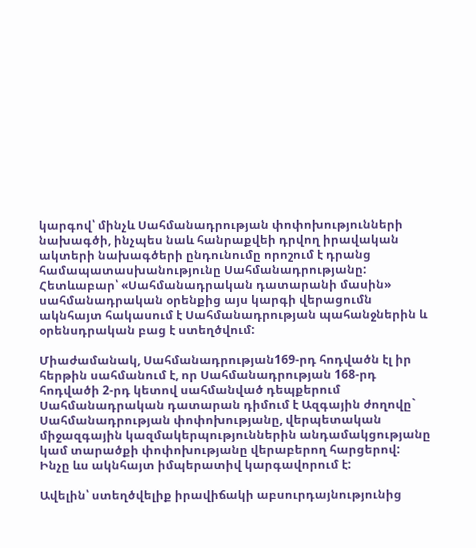կարգով՝ մինչև Սահմանադրության փոփոխությունների նախագծի, ինչպես նաև հանրաքվեի դրվող իրավական ակտերի նախագծերի ընդունումը որոշում է դրանց համապատասխանությունը Սահմանադրությանը: Հետևաբար՝ «Սահմանադրական դատարանի մասին» սահմանադրական օրենքից այս կարգի վերացումն ակնհայտ հակասում է Սահմանադրության պահանջներին և օրենսդրական բաց է ստեղծվում:

Միաժամանակ, Սահմանադրության169-րդ հոդվածն էլ իր հերթին սահմանում է, որ Սահմանադրության 168-րդ հոդվածի 2-րդ կետով սահմանված դեպքերում Սահմանադրական դատարան դիմում է Ազգային ժողովը` Սահմանադրության փոփոխությանը, վերպետական միջազգային կազմակերպություններին անդամակցությանը կամ տարածքի փոփոխությանը վերաբերող հարցերով: Ինչը ևս ակնհայտ իմպերատիվ կարգավորում է:

Ավելին՝ ստեղծվելիք իրավիճակի աբսուրդայնությունից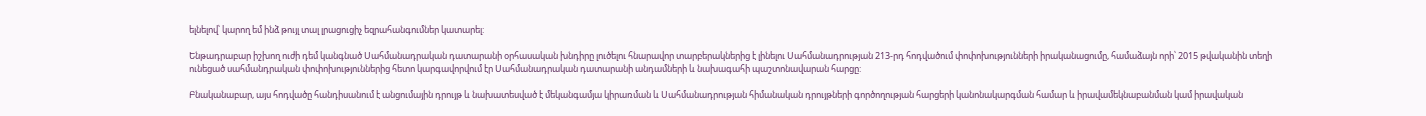ելնելով՝ կարող եմ ինձ թույլ տալ լրացուցիչ եզրահանգումներ կատարել:

Ենթադրաբար իշխող ուժի դեմ կանգնած Սահմանադրական դատարանի օրհասական խնդիրը լուծելու հնարավոր տարբերակներից է լինելու Սահմանադրության 213-րդ հոդվածում փոփոխությունների իրականացումը, համաձայն որի՝ 2015 թվականին տեղի ունեցած սահմանդրական փոփոխություններից հետո կարգավորվում էր Սահմանադրական դատարանի անդամների և նախագահի պաշտոնավարան հարցը:

Բնականաբար, այս հոդվածը հանդիսանում է անցումային դրույթ և նախատեսված է մեկանգամյա կիրառման և Սահմանադրության հիմանական դրույթների գործողության հարցերի կանոնակարգման համար և իրավամեկնաբանման կամ իրավական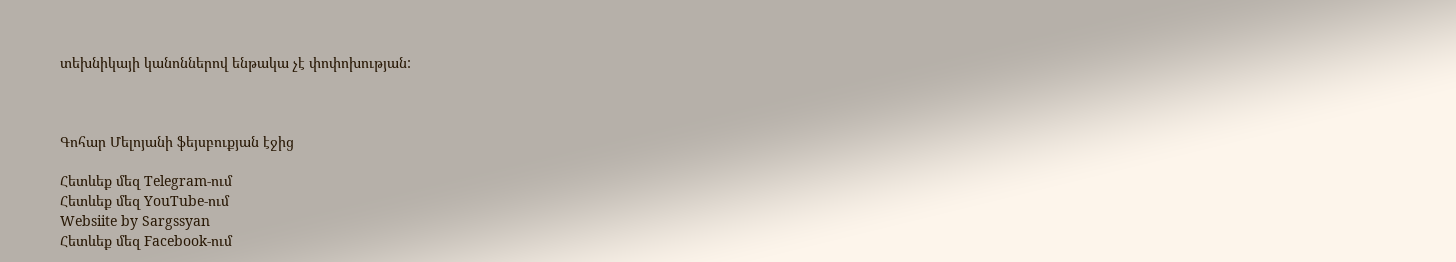տեխնիկայի կանոններով ենթակա չէ փոփոխության:



Գոհար Մելոյանի ֆեյսբուքյան էջից

Հետևեք մեզ Telegram-ում
Հետևեք մեզ YouTube-ում
Websiite by Sargssyan
Հետևեք մեզ Facebook-ում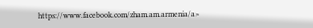https://www.facebook.com/zham.am.armenia/a>